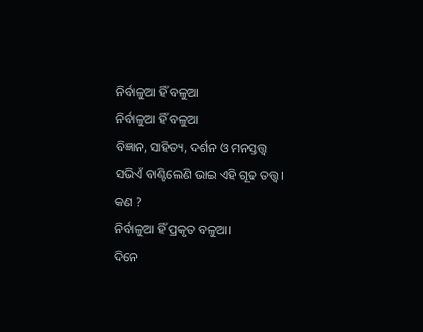ନିର୍ବାଳୁଆ ହିଁ ବଳୁଆ
ନିର୍ବାଳୁଆ ହିଁ ବଳୁଆ
ବିଜ୍ଞାନ, ସାହିତ୍ୟ, ଦର୍ଶନ ଓ ମନସ୍ତତ୍ତ୍ୱ
ସଭିଏଁ ବାଣ୍ଟିଲେଣି ଭାଇ ଏହି ଗୂଢ ତତ୍ତ୍ୱ।
କଣ ?
ନିର୍ବାଳୁଆ ହିଁ ପ୍ରକୃତ ବଳୁଆ।
ଦିନେ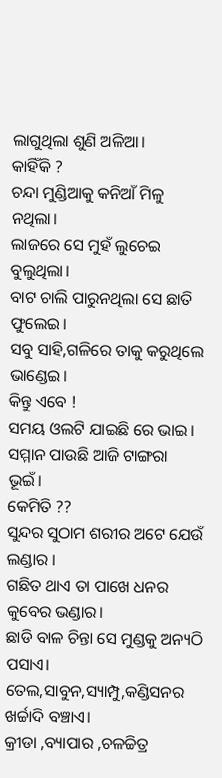ଲାଗୁଥିଲା ଶୁଣି ଅଳିଆ।
କାହିଁକି ?
ଚନ୍ଦା ମୁଣ୍ଡିଆକୁ କନିଆଁ ମିଳୁ ନଥିଲା।
ଲାଜରେ ସେ ମୁହଁ ଲୁଚେଇ ବୁଲୁଥିଲା।
ବାଟ ଚାଲି ପାରୁନଥିଲା ସେ ଛାତି ଫୁଲେଇ।
ସବୁ ସାହି,ଗଳିରେ ତାକୁ କରୁଥିଲେ ଭାଣ୍ଡେଇ।
କିନ୍ତୁ ଏବେ !
ସମୟ ଓଲଟି ଯାଇଛି ରେ ଭାଇ।
ସମ୍ମାନ ପାଉଛି ଆଜି ଟାଙ୍ଗରା ଭୂଇଁ।
କେମିତି ??
ସୁନ୍ଦର ସୁଠାମ ଶରୀର ଅଟେ ଯେଉଁ ଲଣ୍ଡାର ।
ଗଛିତ ଥାଏ ତା ପାଖେ ଧନର କୁବେର ଭଣ୍ଡାର।
ଛାଡି ବାଳ ଚିନ୍ତା ସେ ମୁଣ୍ଡକୁ ଅନ୍ୟଠି ପସାଏ।
ତେଲ,ସାବୁନ,ସ୍ୟାମ୍ପୁ,କଣ୍ଡିସନର ଖର୍ଚ୍ଚାଦି ବଞ୍ଚାଏ।
କ୍ରୀଡା ,ବ୍ୟାପାର ,ଚଳଚ୍ଚିତ୍ର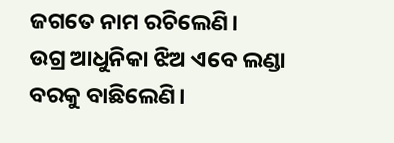ଜଗତେ ନାମ ରଚିଲେଣି।
ଉଗ୍ର ଆଧୁନିକା ଝିଅ ଏବେ ଲଣ୍ଡା ବରକୁ ବାଛିଲେଣି।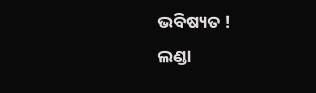ଭବିଷ୍ୟତ !
ଲଣ୍ଡା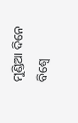ମୁଣ୍ଡିଆ ଦିନେ ବିଶ୍ୱେ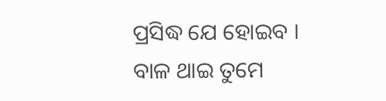ପ୍ରସିଦ୍ଧ ଯେ ହୋଇବ ।
ବାଳ ଥାଇ ତୁମେ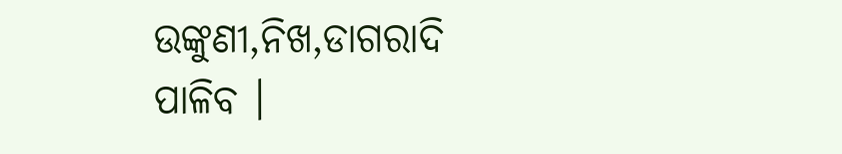ଉଙ୍କୁଣୀ,ନିଖ,ଡାଗରାଦି ପାଳିବ ।